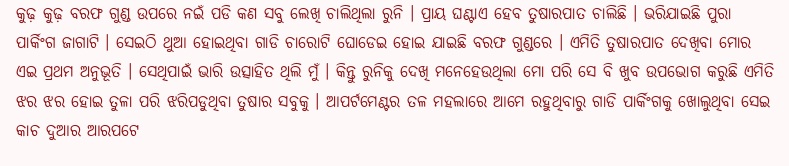କୁଢ଼ କୁଢ଼ ବରଫ ଗୁଣ୍ଡ ଉପରେ ନଇଁ ପଡି କଣ ସବୁ ଲେଖି ଚାଲିଥିଲା ରୁନି । ପ୍ରାୟ ଘଣ୍ଟାଏ ହେବ ତୁଷାରପାତ ଚାଲିଛି । ଭରିଯାଇଛି ପୁରା ପାର୍କିଂଗ ଜାଗାଟି । ସେଇଠି ଥୁଆ ହୋଇଥିବା ଗାଡି ଚାରୋଟି ଘୋଡେଇ ହୋଇ ଯାଇଛି ବରଫ ଗୁଣ୍ଡରେ । ଏମିତି ତୁଷାରପାତ ଦେଖିବା ମୋର ଏଇ ପ୍ରଥମ ଅନୁଭୂତି । ସେଥିପାଇଁ ଭାରି ଉତ୍ସାହିତ ଥିଲି ମୁଁ । କିନ୍ତୁ ରୁନିକୁ ଦେଖି ମନେହେଉଥିଲା ମୋ ପରି ସେ ବି ଖୁବ ଉପଭୋଗ କରୁଛି ଏମିତି ଝର ଝର ହୋଇ ତୁଳା ପରି ଝରିପଡୁଥିବା ତୁଷାର ସବୁକୁ । ଆପର୍ଟମେଣ୍ଟର ତଳ ମହଲାରେ ଆମେ ରହୁଥିବାରୁ ଗାଡି ପାର୍କିଂଗକୁ ଖୋଲୁଥିବା ସେଇ କାଚ ଦୁଆର ଆରପଟେ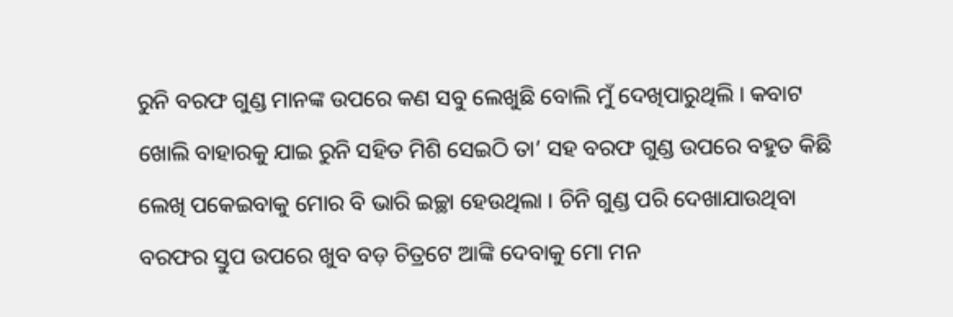ରୁନି ବରଫ ଗୁଣ୍ଡ ମାନଙ୍କ ଉପରେ କଣ ସବୁ ଲେଖୁଛି ବୋଲି ମୁଁ ଦେଖିପାରୁଥିଲି । କବାଟ ଖୋଲି ବାହାରକୁ ଯାଇ ରୁନି ସହିତ ମିଶି ସେଇଠି ତା’ ସହ ବରଫ ଗୁଣ୍ଡ ଉପରେ ବହୁତ କିଛି ଲେଖି ପକେଇବାକୁ ମୋର ବି ଭାରି ଇଚ୍ଛା ହେଉଥିଲା । ଚିନି ଗୁଣ୍ଡ ପରି ଦେଖାଯାଉଥିବା ବରଫର ସ୍ତୁପ ଉପରେ ଖୁବ ବଡ଼ ଚିତ୍ରଟେ ଆଙ୍କି ଦେବାକୁ ମୋ ମନ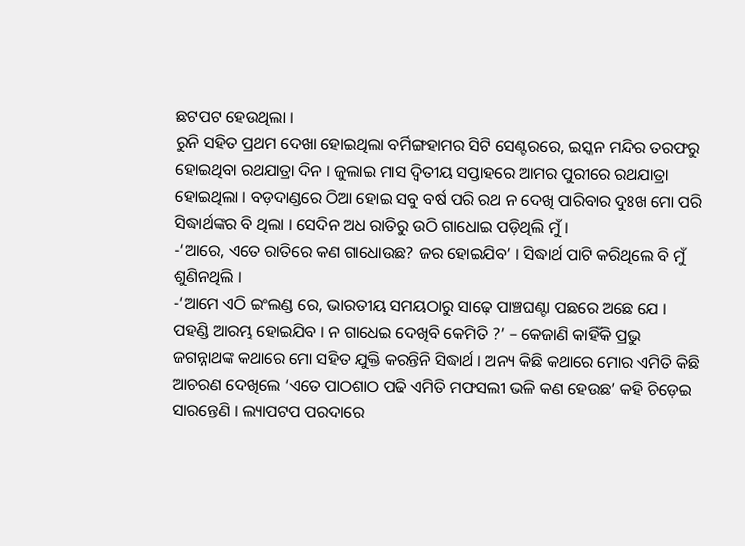ଛଟପଟ ହେଉଥିଲା ।
ରୁନି ସହିତ ପ୍ରଥମ ଦେଖା ହୋଇଥିଲା ବର୍ମିଙ୍ଗହାମର ସିଟି ସେଣ୍ଟରରେ, ଇସ୍କନ ମନ୍ଦିର ତରଫରୁ ହୋଇଥିବା ରଥଯାତ୍ରା ଦିନ । ଜୁଲାଇ ମାସ ଦ୍ଵିତୀୟ ସପ୍ତାହରେ ଆମର ପୁରୀରେ ରଥଯାତ୍ରା ହୋଇଥିଲା । ବଡ଼ଦାଣ୍ଡରେ ଠିଆ ହୋଇ ସବୁ ବର୍ଷ ପରି ରଥ ନ ଦେଖି ପାରିବାର ଦୁଃଖ ମୋ ପରି ସିଦ୍ଧାର୍ଥଙ୍କର ବି ଥିଲା । ସେଦିନ ଅଧ ରାତିରୁ ଉଠି ଗାଧୋଇ ପଡ଼ିଥିଲି ମୁଁ ।
-‘ଆରେ, ଏତେ ରାତିରେ କଣ ଗାଧୋଉଛ? ଜର ହୋଇଯିବ’ । ସିଦ୍ଧାର୍ଥ ପାଟି କରିଥିଲେ ବି ମୁଁ ଶୁଣିନଥିଲି ।
-‘ଆମେ ଏଠି ଇଂଲଣ୍ଡ ରେ, ଭାରତୀୟ ସମୟଠାରୁ ସାଢ଼େ ପାଞ୍ଚଘଣ୍ଟା ପଛରେ ଅଛେ ଯେ । ପହଣ୍ଡି ଆରମ୍ଭ ହୋଇଯିବ । ନ ଗାଧେଇ ଦେଖିବି କେମିତି ?’ – କେଜାଣି କାହିଁକି ପ୍ରଭୁ ଜଗନ୍ନାଥଙ୍କ କଥାରେ ମୋ ସହିତ ଯୁକ୍ତି କରନ୍ତିନି ସିଦ୍ଧାର୍ଥ । ଅନ୍ୟ କିଛି କଥାରେ ମୋର ଏମିତି କିଛି ଆଚରଣ ଦେଖିଲେ ‘ଏତେ ପାଠଶାଠ ପଢି ଏମିତି ମଫସଲୀ ଭଳି କଣ ହେଉଛ’ କହି ଚିଡ଼େଇ ସାରନ୍ତେଣି । ଲ୍ୟାପଟପ ପରଦାରେ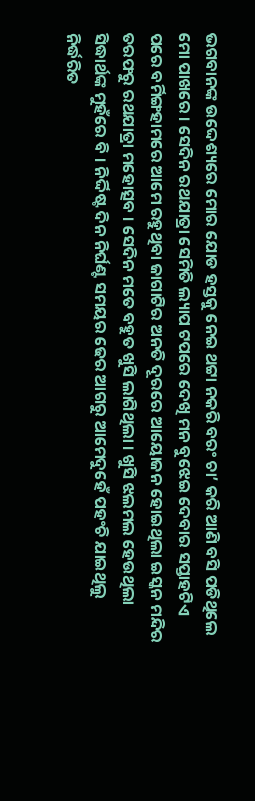ଭଗବାନଙ୍କ ଉଦ୍ଦେଶ୍ୟରେ ମୋର ଯୋଡ ହସ୍ତକୁ ନେଇ ଥଟ୍ଟା ନକରି ବରଂ ଚା’ କରି ଆଣି ବସି ପଡିଥିଲେ ମୋ ପାଖରେ । ସେଦିନ ରଥଯାତ୍ରା ସେମିତି ଲ୍ୟାପ ଟପରେ ଦେଖି ମନ ବୁଝେଇ ଦେବାର ସପ୍ତାହଟିଏ ପରେ ବର୍ମିଙ୍ଗହାମରେ ଆମେ ରହୁଥିବା ଜାଗାଟିର ଅନତି ଦୂରରେ ଆୟୋଜନ ହୋଇଥିଲା ଇସ୍କନ ମନ୍ଦିର ତରଫରୁ ରଥଯାତ୍ରା ମହୋତ୍ସବ । ସେଦିନ ମତେ ବହୁତ ଖୁସି ଲାଗିଥିଲା । ଖୁସି ଝଲମଲ ହେଉଥିଲା ସିଦ୍ଧାର୍ଥଙ୍କ ମୁହଁରେ ବି । ନିର୍ଦ୍ଦିଷ୍ଟ ଦିନ ନିର୍ଘଣ୍ଟ ସମୟର ଢେର ଆଗରୁ ଆମେଦୁହେଁ ପହଂଚି ଯାଇଥିଲୁ ନିର୍ଦ୍ଧରିତ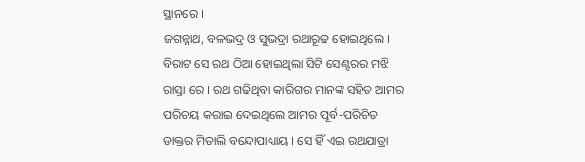ସ୍ଥାନରେ ।
ଜଗନ୍ନାଥ, ବଳଭଦ୍ର ଓ ସୁଭଦ୍ରା ରଥାରୂଢ ହୋଇଥିଲେ । ବିରାଟ ସେ ରଥ ଠିଆ ହୋଇଥିଲା ସିଟି ସେଣ୍ଟରର ମଝି ରାସ୍ତା ରେ । ରଥ ଗଢିଥିବା କାରିଗର ମାନଙ୍କ ସହିତ ଆମର ପରିଚୟ କରାଇ ଦେଇଥିଲେ ଆମର ପୂର୍ବ-ପରିଚିତ ଡାକ୍ତର ମିତାଲି ବନ୍ଦୋପାଧ୍ୟାୟ । ସେ ହିଁ ଏଇ ରଥଯାତ୍ରା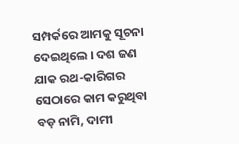ସମ୍ପର୍କରେ ଆମକୁ ସୂଚନା ଦେଇଥିଲେ । ଦଶ ଜଣ ଯାକ ରଥ-କାରିଗର ସେଠାରେ କାମ କରୁଥିବା ବଡ଼ ନାମି, ଦାମୀ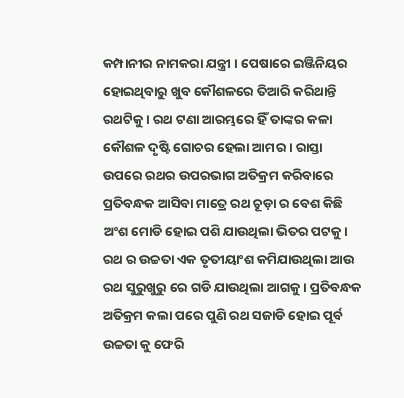କମ୍ପାନୀର ନାମକରା ଯନ୍ତ୍ରୀ । ପେଷାରେ ଇଞ୍ଜିନିୟର ହୋଇଥିବାରୁ ଖୁବ କୌଶଳରେ ତିଆରି କରିଥାନ୍ତି ରଥଟିକୁ । ରଥ ଟଣା ଆରମ୍ଭରେ ହିଁ ତାଙ୍କର କଳା କୌଶଳ ଦୃଷ୍ଟି ଗୋଚର ହେଲା ଆମର । ରାସ୍ତା ଉପରେ ରଥର ଉପରଭାଗ ଅତିକ୍ରମ କରିବାରେ ପ୍ରତିବନ୍ଧକ ଆସିବା ମାତ୍ରେ ରଥ ଚୂଡ଼ା ର ବେଶ କିଛି ଅଂଶ ମୋଡି ହୋଇ ପଶି ଯାଉଥିଲା ଭିତର ପଟକୁ। ରଥ ର ଉଚ୍ଚତା ଏକ ତୃତୀୟାଂଶ କମିଯାଉଥିଲା ଆଉ ରଥ ସୁରୁଖୁରୁ ରେ ଗଡି ଯାଉଥିଲା ଆଗକୁ । ପ୍ରତିବନ୍ଧକ ଅତିକ୍ରମ କଲା ପରେ ପୁଣି ରଥ ସଜାଡି ହୋଇ ପୂର୍ବ ଉଚ୍ଚତା କୁ ଫେରି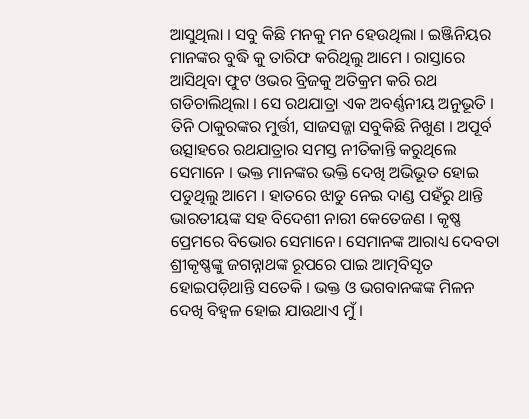ଆସୁଥିଲା । ସବୁ କିଛି ମନକୁ ମନ ହେଉଥିଲା । ଇଞ୍ଜିନିୟର ମାନଙ୍କର ବୁଦ୍ଧି କୁ ତାରିଫ କରିଥିଲୁ ଆମେ । ରାସ୍ତାରେ ଆସିଥିବା ଫୁଟ ଓଭର ବ୍ରିଜକୁ ଅତିକ୍ରମ କରି ରଥ ଗଡିଚାଲିଥିଲା । ସେ ରଥଯାତ୍ରା ଏକ ଅବର୍ଣ୍ଣନୀୟ ଅନୁଭୂତି । ତିନି ଠାକୁରଙ୍କର ମୁର୍ତ୍ତୀ, ସାଜସଜ୍ଜା ସବୁକିଛି ନିଖୁଣ । ଅପୂର୍ବ ଉତ୍ସାହରେ ରଥଯାତ୍ରାର ସମସ୍ତ ନୀତିକାନ୍ତି କରୁଥିଲେ ସେମାନେ । ଭକ୍ତ ମାନଙ୍କର ଭକ୍ତି ଦେଖି ଅଭିଭୂତ ହୋଇ ପଡୁଥିଲୁ ଆମେ । ହାତରେ ଝାଡୁ ନେଇ ଦାଣ୍ଡ ପହଁରୁ ଥାନ୍ତି ଭାରତୀୟଙ୍କ ସହ ବିଦେଶୀ ନାରୀ କେତେଜଣ । କୃଷ୍ଣ ପ୍ରେମରେ ବିଭୋର ସେମାନେ। ସେମାନଙ୍କ ଆରାଧ୍ୟ ଦେବତା ଶ୍ରୀକୃଷ୍ଣଙ୍କୁ ଜଗନ୍ନାଥଙ୍କ ରୂପରେ ପାଇ ଆତ୍ମବିସୃତ ହୋଇପଡ଼ିଥାନ୍ତି ସତେକି । ଭକ୍ତ ଓ ଭଗବାନଙ୍କଙ୍କ ମିଳନ ଦେଖି ବିହ୍ଵଳ ହୋଇ ଯାଉଥାଏ ମୁଁ ।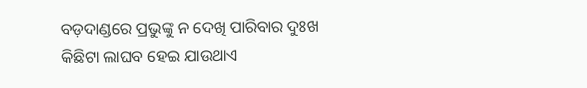ବଡ଼ଦାଣ୍ଡରେ ପ୍ରଭୁଙ୍କୁ ନ ଦେଖି ପାରିବାର ଦୁଃଖ କିଛିଟା ଲାଘବ ହେଇ ଯାଉଥାଏ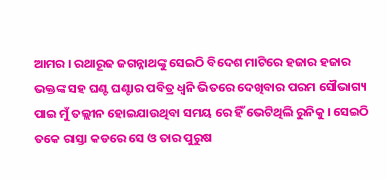ଆମର । ରଥାରୂଢ ଜଗନ୍ନାଥଙ୍କୁ ସେଇଠି ବିଦେଶ ମାଟିରେ ହଜାର ହଜାର ଭକ୍ତଙ୍କ ସହ ଘଣ୍ଟ ଘଣ୍ଟାର ପବିତ୍ର ଧ୍ଵନି ଭିତରେ ଦେଖିବାର ପରମ ସୌଭାଗ୍ୟ ପାଇ ମୁଁ ତଲ୍ଲୀନ ହୋଇଯାଉଥିବା ସମୟ ରେ ହିଁ ଭେଟିଥିଲି ରୁନିକୁ । ସେଇଠି ତକେ ରାସ୍ତା କଡରେ ସେ ଓ ତାର ପୁରୁଷ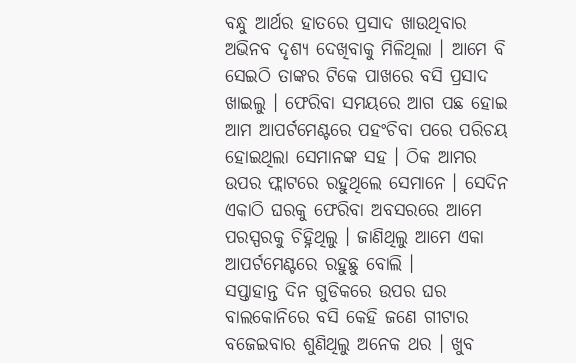ବନ୍ଧୁ ଆର୍ଥର ହାତରେ ପ୍ରସାଦ ଖାଉଥିବାର ଅଭିନବ ଦୃଶ୍ୟ ଦେଖିବାକୁ ମିଳିଥିଲା । ଆମେ ବି ସେଇଠି ତାଙ୍କର ଟିକେ ପାଖରେ ବସି ପ୍ରସାଦ ଖାଇଲୁ । ଫେରିବା ସମୟରେ ଆଗ ପଛ ହୋଇ ଆମ ଆପର୍ଟମେଣ୍ଟରେ ପହଂଚିବା ପରେ ପରିଚୟ ହୋଇଥିଲା ସେମାନଙ୍କ ସହ । ଠିକ ଆମର ଉପର ଫ୍ଲାଟରେ ରହୁଥିଲେ ସେମାନେ । ସେଦିନ ଏକାଠି ଘରକୁ ଫେରିବା ଅବସରରେ ଆମେ ପରସ୍ପରକୁ ଚିହ୍ନିଥିଲୁ । ଜାଣିଥିଲୁ ଆମେ ଏକା ଆପର୍ଟମେଣ୍ଟରେ ରହୁଛୁ ବୋଲି ।
ସପ୍ତାହାନ୍ତ ଦିନ ଗୁଡିକରେ ଉପର ଘର ବାଲକୋନିରେ ବସି କେହି ଜଣେ ଗୀଟାର ବଜେଇବାର ଶୁଣିଥିଲୁ ଅନେକ ଥର । ଖୁବ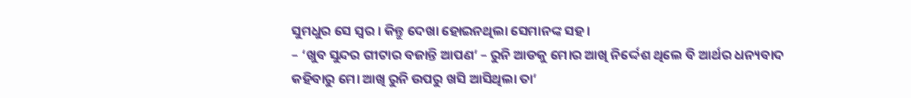ସୁମଧୁର ସେ ସ୍ୱର । କିନ୍ତୁ ଦେଖା ହୋଇନଥିଲା ସେମାନଙ୍କ ସହ ।
– ‘ଖୁବ ସୁନ୍ଦର ଗୀଟାର ବଜାନ୍ତି ଆପଣ’ – ରୁନି ଆଡକୁ ମୋର ଆଖି ନିର୍ଦ୍ଦେଶ ଥିଲେ ବି ଆର୍ଥର ଧନ୍ୟବାଦ କହିବାରୁ ମୋ ଆଖି ରୁନି ଉପରୁ ଖସି ଆସିଥିଲା ତା’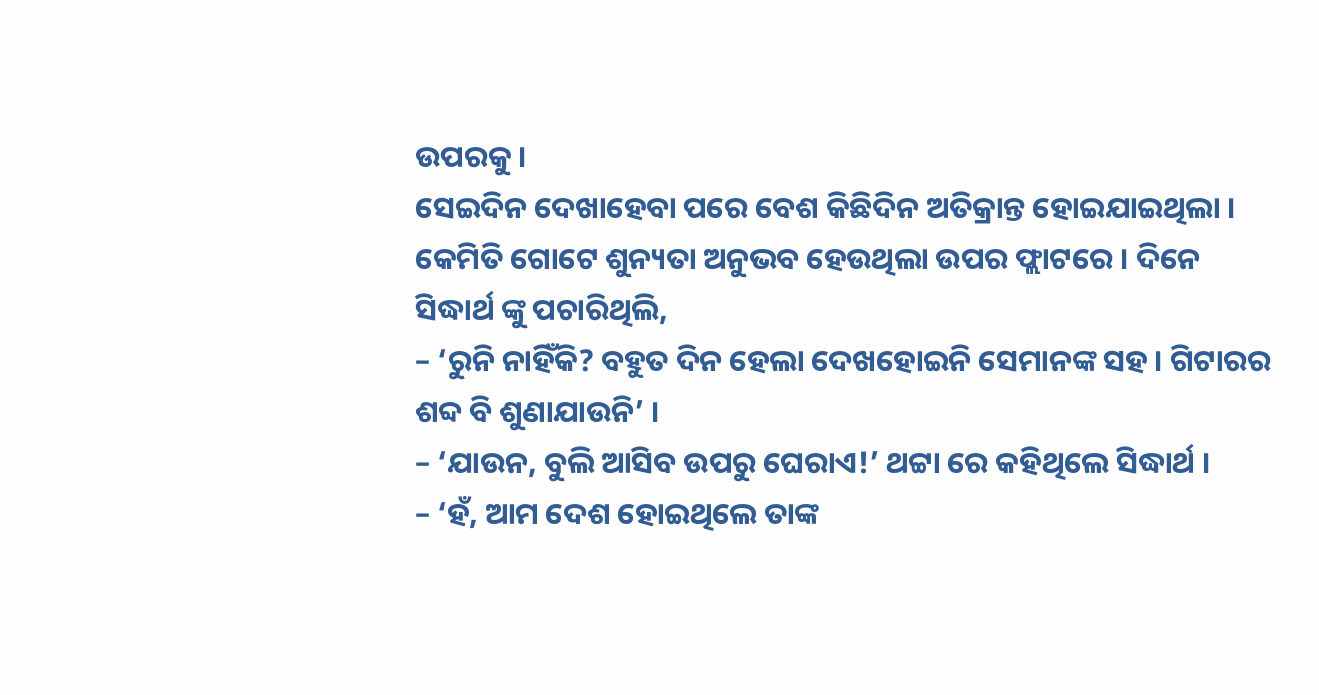ଉପରକୁ ।
ସେଇଦିନ ଦେଖାହେବା ପରେ ବେଶ କିଛିଦିନ ଅତିକ୍ରାନ୍ତ ହୋଇଯାଇଥିଲା । କେମିତି ଗୋଟେ ଶୁନ୍ୟତା ଅନୁଭବ ହେଉଥିଲା ଉପର ଫ୍ଲାଟରେ । ଦିନେ ସିଦ୍ଧାର୍ଥ ଙ୍କୁ ପଚାରିଥିଲି,
– ‘ରୁନି ନାହିଁକି? ବହୁତ ଦିନ ହେଲା ଦେଖହୋଇନି ସେମାନଙ୍କ ସହ । ଗିଟାରର ଶବ୍ଦ ବି ଶୁଣାଯାଉନି’ ।
– ‘ଯାଉନ, ବୁଲି ଆସିବ ଉପରୁ ଘେରାଏ!’ ଥଟ୍ଟା ରେ କହିଥିଲେ ସିଦ୍ଧାର୍ଥ ।
– ‘ହଁ, ଆମ ଦେଶ ହୋଇଥିଲେ ତାଙ୍କ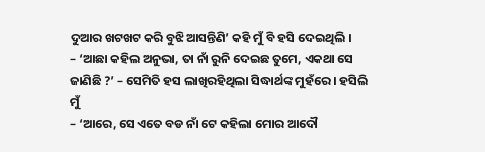ଦୁଆର ଖଟଖଟ କରି ବୁଝି ଆସନ୍ତିଣି’ କହି ମୁଁ ବି ହସି ଦେଇଥିଲି ।
– ‘ଆଛା କହିଲ ଅନୁଭା, ତା ନାଁ ରୁନି ଦେଇଛ ତୁମେ, ଏକଥା ସେ ଜାଣିଛି ?’ – ସେମିତି ହସ ଲାଖିରହିଥିଲା ସିଦ୍ଧାର୍ଥଙ୍କ ମୁହଁରେ । ହସିଲି ମୁଁ
– ‘ଆରେ, ସେ ଏତେ ବଡ ନାଁ ଟେ କହିଲା ମୋର ଆଦୌ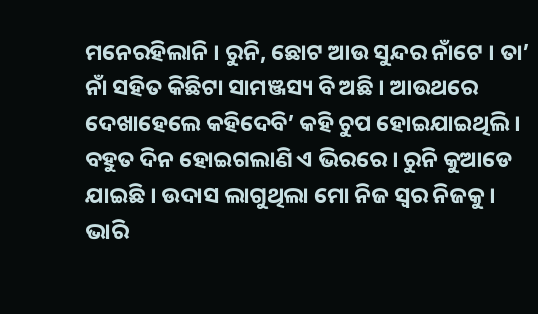ମନେରହିଲାନି । ରୁନି, ଛୋଟ ଆଉ ସୁନ୍ଦର ନାଁଟେ । ତା’ ନାଁ ସହିତ କିଛିଟା ସାମଞ୍ଜସ୍ୟ ବି ଅଛି । ଆଉଥରେ ଦେଖାହେଲେ କହିଦେବି’ କହି ଚୁପ ହୋଇଯାଇଥିଲି । ବହୁତ ଦିନ ହୋଇଗଲାଣି ଏ ଭିରରେ । ରୁନି କୁଆଡେ ଯାଇଛି । ଉଦାସ ଲାଗୁଥିଲା ମୋ ନିଜ ସ୍ୱର ନିଜକୁ । ଭାରି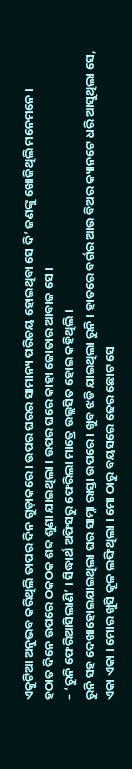ଏକୁଟିଆ ଅନୁଭବ କରିଥିଲି ତାପର ଦିନ ଗୁଡ଼ାକରେ । ଉପର ଘରର ସାମାନ୍ୟ ପରିଚୟ ହୋଇଥିବା ସେ ଦି’ ଜଣଙ୍କୁ ଖୋଜିଥିଲି ମନେମନେ ।
ହଠାତ ଦିନେ ଉପରେ ଠକଠକ ଶବ୍ଦ ଶୁଣା ଯାଇଥିଲା । ଉପର ଘରେ କାହା ଜୋତାର ଆବାଜ ସେ ।
– ‘ରୁନି ଫେରିଆସିଲାଣି’ । ସିଦ୍ଧାର୍ଥ ଅଫିସରୁ ଫେରିଲା ମାତ୍ରେ ଉଲ୍ଲସିତ ହୋଇ କହିଥିଲି ।
ରୁନି ସହ ଦେଖାହୋଇଯାଇଥିଲା ଘର ସାମ୍ନା ରାସ୍ତା ଉପରେ । ଖୁବ ଝଡି ଯାଇଥିଲା ରୁନି । ହାତରେ ବର୍ଗର ଆଉ ବିଅର କ୍ୟାନଟେ ଧରି ଆସୁଥିଲା ସେ, ଏକା ଏକା । ମୋର ଖୁସି କୂଳ ଲଙ୍ଘିଥିଲା । ମୋ ଠାରୁ ବୟସରେ ଢେର ଛୋଟ ସେ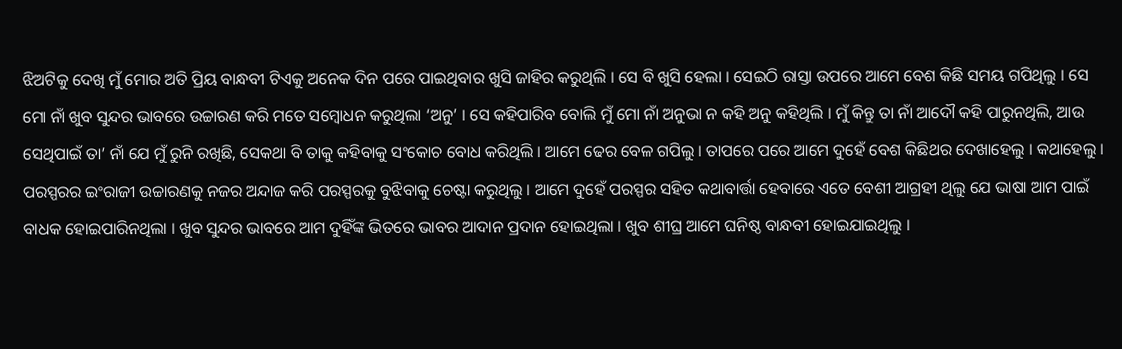ଝିଅଟିକୁ ଦେଖି ମୁଁ ମୋର ଅତି ପ୍ରିୟ ବାନ୍ଧବୀ ଟିଏକୁ ଅନେକ ଦିନ ପରେ ପାଇଥିବାର ଖୁସି ଜାହିର କରୁଥିଲି । ସେ ବି ଖୁସି ହେଲା । ସେଇଠି ରାସ୍ତା ଉପରେ ଆମେ ବେଶ କିଛି ସମୟ ଗପିଥିଲୁ । ସେ ମୋ ନାଁ ଖୁବ ସୁନ୍ଦର ଭାବରେ ଉଚ୍ଚାରଣ କରି ମତେ ସମ୍ବୋଧନ କରୁଥିଲା ‘ଅନୁ’ । ସେ କହିପାରିବ ବୋଲି ମୁଁ ମୋ ନାଁ ଅନୁଭା ନ କହି ଅନୁ କହିଥିଲି । ମୁଁ କିନ୍ତୁ ତା ନାଁ ଆଦୌ କହି ପାରୁନଥିଲି, ଆଉ ସେଥିପାଇଁ ତା’ ନାଁ ଯେ ମୁଁ ରୁନି ରଖିଛି, ସେକଥା ବି ତାକୁ କହିବାକୁ ସଂକୋଚ ବୋଧ କରିଥିଲି । ଆମେ ଢେର ବେଳ ଗପିଲୁ । ତାପରେ ପରେ ଆମେ ଦୁହେଁ ବେଶ କିଛିଥର ଦେଖାହେଲୁ । କଥାହେଲୁ । ପରସ୍ପରର ଇଂରାଜୀ ଉଚ୍ଚାରଣକୁ ନଜର ଅନ୍ଦାଜ କରି ପରସ୍ପରକୁ ବୁଝିବାକୁ ଚେଷ୍ଟା କରୁଥିଲୁ । ଆମେ ଦୁହେଁ ପରସ୍ପର ସହିତ କଥାବାର୍ତ୍ତା ହେବାରେ ଏତେ ବେଶୀ ଆଗ୍ରହୀ ଥିଲୁ ଯେ ଭାଷା ଆମ ପାଇଁ ବାଧକ ହୋଇପାରିନଥିଲା । ଖୁବ ସୁନ୍ଦର ଭାବରେ ଆମ ଦୁହିଁଙ୍କ ଭିତରେ ଭାବର ଆଦାନ ପ୍ରଦାନ ହୋଇଥିଲା । ଖୁବ ଶୀଘ୍ର ଆମେ ଘନିଷ୍ଠ ବାନ୍ଧବୀ ହୋଇଯାଇଥିଲୁ ।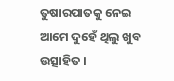ତୁଷାରପାତକୁ ନେଇ ଆମେ ଦୁହେଁ ଥିଲୁ ଖୁବ ଉତ୍ସାହିତ ।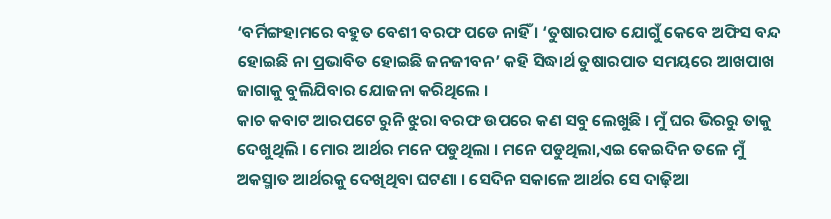‘ବର୍ମିଙ୍ଗହାମରେ ବହୁତ ବେଶୀ ବରଫ ପଡେ ନାହିଁ । ‘ତୁଷାରପାତ ଯୋଗୁଁ କେବେ ଅଫିସ ବନ୍ଦ ହୋଇଛି ନା ପ୍ରଭାବିତ ହୋଇଛି ଜନଜୀବନ’ କହି ସିଦ୍ଧାର୍ଥ ତୁଷାରପାତ ସମୟରେ ଆଖପାଖ ଜାଗାକୁ ବୁଲିଯିବାର ଯୋଜନା କରିଥିଲେ ।
କାଚ କବାଟ ଆରପଟେ ରୁନି ଝୁରା ବରଫ ଉପରେ କଣ ସବୁ ଲେଖୁଛି । ମୁଁ ଘର ଭିରରୁ ତାକୁ ଦେଖୁଥିଲି । ମୋର ଆର୍ଥର ମନେ ପଡୁଥିଲା । ମନେ ପଡୁଥିଲା,ଏଇ କେଇଦିନ ତଳେ ମୁଁ ଅକସ୍ମାତ ଆର୍ଥରକୁ ଦେଖିଥିବା ଘଟଣା । ସେଦିନ ସକାଳେ ଆର୍ଥର ସେ ଦାଢ଼ିଆ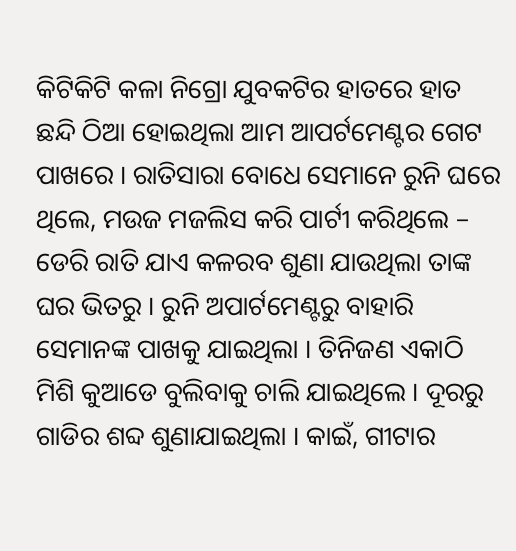କିଟିକିଟି କଳା ନିଗ୍ରୋ ଯୁବକଟିର ହାତରେ ହାତ ଛନ୍ଦି ଠିଆ ହୋଇଥିଲା ଆମ ଆପର୍ଟମେଣ୍ଟର ଗେଟ ପାଖରେ । ରାତିସାରା ବୋଧେ ସେମାନେ ରୁନି ଘରେ ଥିଲେ, ମଉଜ ମଜଲିସ କରି ପାର୍ଟୀ କରିଥିଲେ – ଡେରି ରାତି ଯାଏ କଳରବ ଶୁଣା ଯାଉଥିଲା ତାଙ୍କ ଘର ଭିତରୁ । ରୁନି ଅପାର୍ଟମେଣ୍ଟରୁ ବାହାରି ସେମାନଙ୍କ ପାଖକୁ ଯାଇଥିଲା । ତିନିଜଣ ଏକାଠି ମିଶି କୁଆଡେ ବୁଲିବାକୁ ଚାଲି ଯାଇଥିଲେ । ଦୂରରୁ ଗାଡିର ଶବ୍ଦ ଶୁଣାଯାଇଥିଲା । କାଇଁ, ଗୀଟାର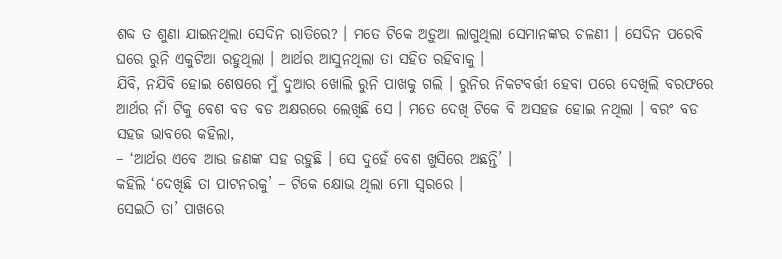ଶବ୍ଦ ତ ଶୁଣା ଯାଇନଥିଲା ସେଦିନ ରାତିରେ? । ମତେ ଟିକେ ଅଡ଼ୁଆ ଲାଗୁଥିଲା ସେମାନଙ୍କର ଚଳଣୀ । ସେଦିନ ପରେବି ଘରେ ରୁନି ଏକୁଟିଆ ରହୁଥିଲା । ଆର୍ଥର ଆସୁନଥିଲା ତା ସହିତ ରହିବାକୁ ।
ଯିବି, ନଯିବି ହୋଇ ଶେଷରେ ମୁଁ ଦୁଆର ଖୋଲି ରୁନି ପାଖକୁ ଗଲି । ରୁନିର ନିକଟବର୍ତ୍ତୀ ହେବା ପରେ ଦେଖିଲି ବରଫରେ ଆର୍ଥର ନାଁ ଟିକୁ ବେଶ ବଡ ବଡ ଅକ୍ଷରରେ ଲେଖିଛି ସେ । ମତେ ଦେଖି ଟିକେ ବି ଅସହଜ ହୋଇ ନଥିଲା । ବରଂ ବଡ ସହଜ ଭାବରେ କହିଲା,
– ‘ଆର୍ଥର ଏବେ ଆଉ ଜଣଙ୍କ ସହ ରହୁଛି । ସେ ଦୁହେଁ ବେଶ ଖୁସିରେ ଅଛନ୍ତି’ ।
କହିଲି ‘ଦେଖିଛି ତା ପାଟନରକୁ’ – ଟିକେ କ୍ଷୋଭ ଥିଲା ମୋ ସ୍ୱରରେ ।
ସେଇଠି ତା’ ପାଖରେ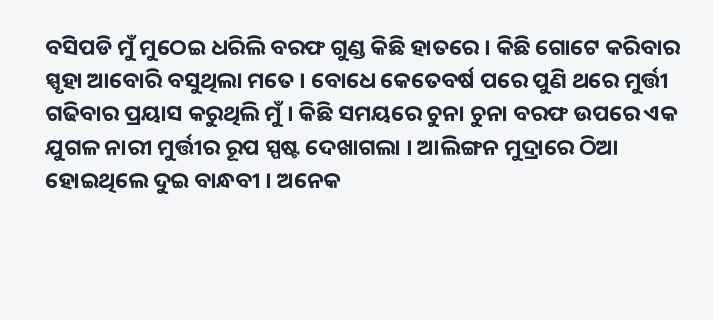ବସିପଡି ମୁଁ ମୁଠେଇ ଧରିଲି ବରଫ ଗୁଣ୍ଡ କିଛି ହାତରେ । କିଛି ଗୋଟେ କରିବାର ସ୍ପୃହା ଆବୋରି ବସୁଥିଲା ମତେ । ବୋଧେ କେତେବର୍ଷ ପରେ ପୁଣି ଥରେ ମୁର୍ତ୍ତୀ ଗଢିବାର ପ୍ରୟାସ କରୁଥିଲି ମୁଁ । କିଛି ସମୟରେ ଚୁନା ଚୁନା ବରଫ ଉପରେ ଏକ ଯୁଗଳ ନାରୀ ମୁର୍ତ୍ତୀର ରୂପ ସ୍ପଷ୍ଟ ଦେଖାଗଲା । ଆଲିଙ୍ଗନ ମୁଦ୍ରାରେ ଠିଆ ହୋଇଥିଲେ ଦୁଇ ବାନ୍ଧବୀ । ଅନେକ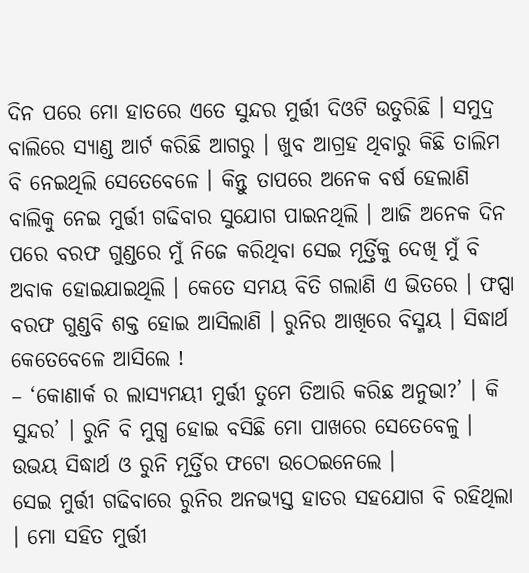ଦିନ ପରେ ମୋ ହାତରେ ଏତେ ସୁନ୍ଦର ମୁର୍ତ୍ତୀ ଦିଓଟି ଉତୁରିଛି । ସମୁଦ୍ର ବାଲିରେ ସ୍ୟାଣ୍ଡ ଆର୍ଟ କରିଛି ଆଗରୁ । ଖୁବ ଆଗ୍ରହ ଥିବାରୁ କିଛି ତାଲିମ ବି ନେଇଥିଲି ସେତେବେଳେ । କିନ୍ତୁ ତାପରେ ଅନେକ ବର୍ଷ ହେଲାଣି ବାଲିକୁ ନେଇ ମୁର୍ତ୍ତୀ ଗଢିବାର ସୁଯୋଗ ପାଇନଥିଲି । ଆଜି ଅନେକ ଦିନ ପରେ ବରଫ ଗୁଣ୍ଡରେ ମୁଁ ନିଜେ କରିଥିବା ସେଇ ମୂର୍ତ୍ତିକୁ ଦେଖି ମୁଁ ବି ଅବାକ ହୋଇଯାଇଥିଲି । କେତେ ସମୟ ବିତି ଗଲାଣି ଏ ଭିତରେ । ଫପ୍ସା ବରଫ ଗୁଣ୍ଡବି ଶକ୍ତ ହୋଇ ଆସିଲାଣି । ରୁନିର ଆଖିରେ ବିସ୍ମୟ । ସିଦ୍ଧାର୍ଥ କେତେବେଳେ ଆସିଲେ !
– ‘କୋଣାର୍କ ର ଲାସ୍ୟମୟୀ ମୁର୍ତ୍ତୀ ତୁମେ ତିଆରି କରିଛ ଅନୁଭା?’ । କି ସୁନ୍ଦର’ । ରୁନି ବି ମୁଗ୍ଧ ହୋଇ ବସିଛି ମୋ ପାଖରେ ସେତେବେଳୁ । ଉଭୟ ସିଦ୍ଧାର୍ଥ ଓ ରୁନି ମୂର୍ତ୍ତିର ଫଟୋ ଉଠେଇନେଲେ ।
ସେଇ ମୁର୍ତ୍ତୀ ଗଢିବାରେ ରୁନିର ଅନଭ୍ୟସ୍ତ ହାତର ସହଯୋଗ ବି ରହିଥିଲା । ମୋ ସହିତ ମୁର୍ତ୍ତୀ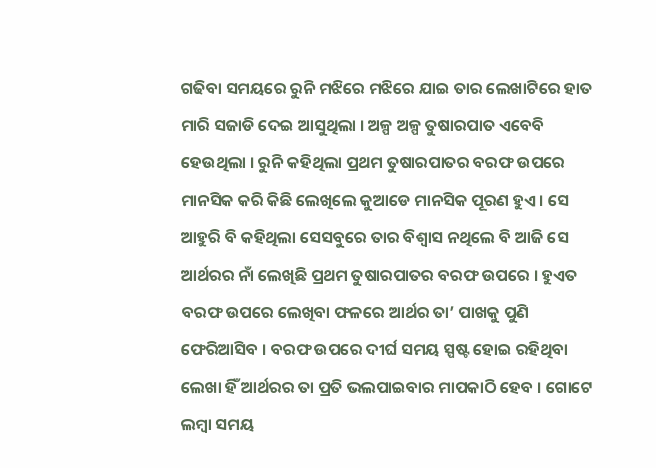ଗଢିବା ସମୟରେ ରୁନି ମଝିରେ ମଝିରେ ଯାଇ ତାର ଲେଖାଟିରେ ହାତ ମାରି ସଜାଡି ଦେଇ ଆସୁଥିଲା । ଅଳ୍ପ ଅଳ୍ପ ତୁଷାରପାତ ଏବେବି ହେଉଥିଲା । ରୁନି କହିଥିଲା ପ୍ରଥମ ତୁଷାରପାତର ବରଫ ଉପରେ ମାନସିକ କରି କିଛି ଲେଖିଲେ କୁଆଡେ ମାନସିକ ପୂରଣ ହୁଏ । ସେ ଆହୁରି ବି କହିଥିଲା ସେସବୁରେ ତାର ବିଶ୍ୱାସ ନଥିଲେ ବି ଆଜି ସେ ଆର୍ଥରର ନାଁ ଲେଖିଛି ପ୍ରଥମ ତୁଷାରପାତର ବରଫ ଉପରେ । ହୁଏତ ବରଫ ଉପରେ ଲେଖିବା ଫଳରେ ଆର୍ଥର ତା’ ପାଖକୁ ପୁଣି ଫେରିଆସିବ । ବରଫ ଉପରେ ଦୀର୍ଘ ସମୟ ସ୍ପଷ୍ଟ ହୋଇ ରହିଥିବା ଲେଖା ହିଁ ଆର୍ଥରର ତା ପ୍ରତି ଭଲପାଇବାର ମାପକାଠି ହେବ । ଗୋଟେ ଲମ୍ବା ସମୟ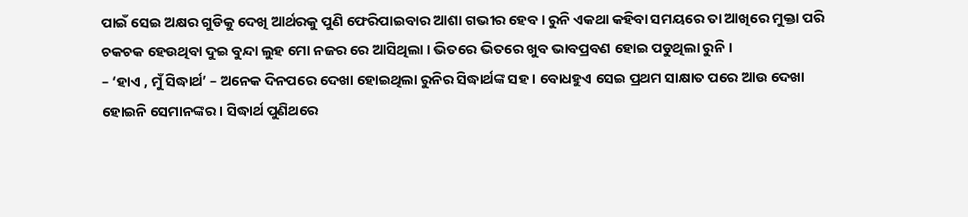ପାଇଁ ସେଇ ଅକ୍ଷର ଗୁଡିକୁ ଦେଖି ଆର୍ଥରକୁ ପୁଣି ଫେରିପାଇବାର ଆଶା ଗଭୀର ହେବ । ରୁନି ଏକଥା କହିବା ସମୟରେ ତା ଆଖିରେ ମୁକ୍ତା ପରି ଚକଚକ ହେଉଥିବା ଦୁଇ ବୁନ୍ଦା ଲୁହ ମୋ ନଜର ରେ ଆସିଥିଲା । ଭିତରେ ଭିତରେ ଖୁବ ଭାବପ୍ରବଣ ହୋଇ ପଡୁଥିଲା ରୁନି ।
– ‘ହାଏ , ମୁଁ ସିଦ୍ଧାର୍ଥ’ – ଅନେକ ଦିନପରେ ଦେଖା ହୋଇଥିଲା ରୁନିର ସିଦ୍ଧାର୍ଥଙ୍କ ସହ । ବୋଧହୁଏ ସେଇ ପ୍ରଥମ ସାକ୍ଷାତ ପରେ ଆଉ ଦେଖା ହୋଇନି ସେମାନଙ୍କର । ସିଦ୍ଧାର୍ଥ ପୁଣିଥରେ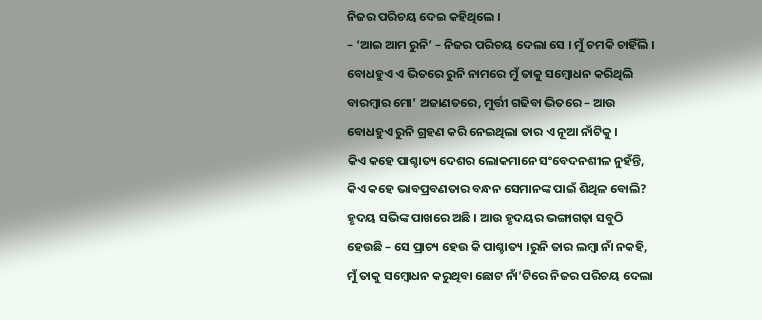ନିଜର ପରିଚୟ ଦେଇ କହିଥିଲେ ।
– ‘ଆଇ ଆମ ରୁନି’ – ନିଜର ପରିଚୟ ଦେଲା ସେ । ମୁଁ ଚମକି ଚାହିଁଲି । ବୋଧହୁଏ ଏ ଭିତରେ ରୁନି ନାମରେ ମୁଁ ତାକୁ ସମ୍ବୋଧନ କରିଥିଲି ବାରମ୍ବାର ମୋ’ ଅଜାଣତରେ, ମୁର୍ତ୍ତୀ ଗଢିବା ଭିତରେ – ଆଉ ବୋଧହୁଏ ରୁନି ଗ୍ରହଣ କରି ନେଇଥିଲା ତାର ଏ ନୂଆ ନାଁଟିକୁ ।
କିଏ କହେ ପାଶ୍ଚାତ୍ୟ ଦେଶର ଲୋକମାନେ ସଂବେଦନଶୀଳ ନୁହଁନ୍ତି, କିଏ କହେ ଭାବପ୍ରବଣତାର ବନ୍ଧନ ସେମାନଙ୍କ ପାଇଁ ଶିଥିଳ ବୋଲି? ହୃଦୟ ସଭିଙ୍କ ପାଖରେ ଅଛି । ଆଉ ହୃଦୟର ଭଙ୍ଗାଗଢ଼ା ସବୁଠି ହେଉଛି – ସେ ପ୍ରାଚ୍ୟ ହେଉ କି ପାଶ୍ଚାତ୍ୟ ।ରୁନି ତାର ଲମ୍ବା ନାଁ ନକହି, ମୁଁ ତାକୁ ସମ୍ବୋଧନ କରୁଥିବା ଛୋଟ ନାଁ’ଟିରେ ନିଜର ପରିଚୟ ଦେଲା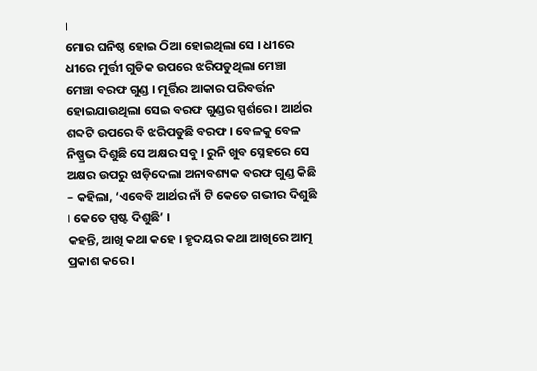।
ମୋର ଘନିଷ୍ଠ ହୋଇ ଠିଆ ହୋଇଥିଲା ସେ । ଧୀରେ ଧୀରେ ମୁର୍ତ୍ତୀ ଗୁଡିକ ଉପରେ ଝରିପଡୁଥିଲା ମେଞ୍ଚା ମେଞ୍ଚା ବରଫ ଗୁଣ୍ଡ । ମୂର୍ତ୍ତିର ଆକାର ପରିବର୍ତ୍ତନ ହୋଇଯାଉଥିଲା ସେଇ ବରଫ ଗୁଣ୍ଡର ସ୍ପର୍ଶରେ । ଆର୍ଥର ଶବ୍ଦଟି ଉପରେ ବି ଝରିପଡୁଛି ବରଫ । ବେଳକୁ ବେଳ ନିଷ୍ପ୍ରଭ ଦିଶୁଛି ସେ ଅକ୍ଷର ସବୁ । ରୁନି ଖୁବ ସ୍ନେହରେ ସେ ଅକ୍ଷର ଉପରୁ ଝାଡ଼ିଦେଲା ଅନାବଶ୍ୟକ ବରଫ ଗୁଣ୍ଡ କିଛି – କହିଲା, ‘ଏବେବି ଆର୍ଥର ନାଁ ଟି କେତେ ଗଭୀର ଦିଶୁଛି । କେତେ ସ୍ପଷ୍ଟ ଦିଶୁଛି’ ।
କହନ୍ତି, ଆଖି କଥା କହେ । ହୃଦୟର କଥା ଆଖିରେ ଆତ୍ମ ପ୍ରକାଶ କରେ ।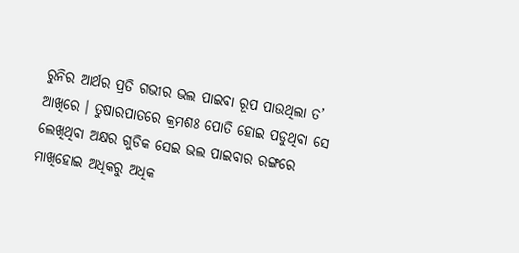ରୁନିର ଆର୍ଥର ପ୍ରତି ଗଭୀର ଭଲ ପାଇବା ରୂପ ପାଉଥିଲା ତ’ ଆଖିରେ । ତୁଷାରପାତରେ କ୍ରମଶଃ ପୋତି ହୋଇ ପଡୁଥିବା ସେ ଲେଖିଥିବା ଅକ୍ଷର ଗୁଡିକ ସେଇ ଭଲ ପାଇବାର ରଙ୍ଗରେ ମାଖିହୋଇ ଅଧିକରୁ ଅଧିକ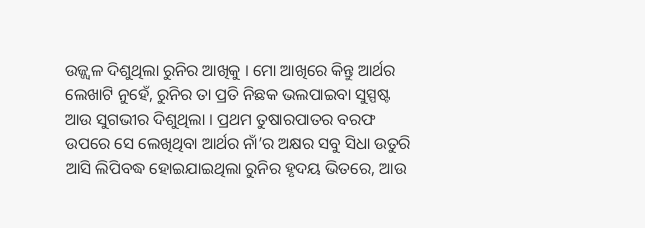ଉଜ୍ଜ୍ଵଳ ଦିଶୁଥିଲା ରୁନିର ଆଖିକୁ । ମୋ ଆଖିରେ କିନ୍ତୁ ଆର୍ଥର ଲେଖାଟି ନୁହେଁ, ରୁନିର ତା ପ୍ରତି ନିଛକ ଭଲପାଇବା ସୁସ୍ପଷ୍ଟ ଆଉ ସୁଗଭୀର ଦିଶୁଥିଲା । ପ୍ରଥମ ତୁଷାରପାତର ବରଫ ଉପରେ ସେ ଲେଖିଥିବା ଆର୍ଥର ନାଁ’ର ଅକ୍ଷର ସବୁ ସିଧା ଉତୁରି ଆସି ଲିପିବଦ୍ଧ ହୋଇଯାଇଥିଲା ରୁନିର ହୃଦୟ ଭିତରେ, ଆଉ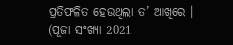ପ୍ରତିଫଳିତ ହେଉଥିଲା ତ’ ଆଖିରେ ।
(ପୂଜା ସଂଖ୍ୟା 2021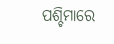ପଶ୍ଚିମାରେ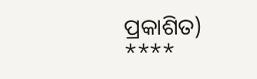ପ୍ରକାଶିତ)
****